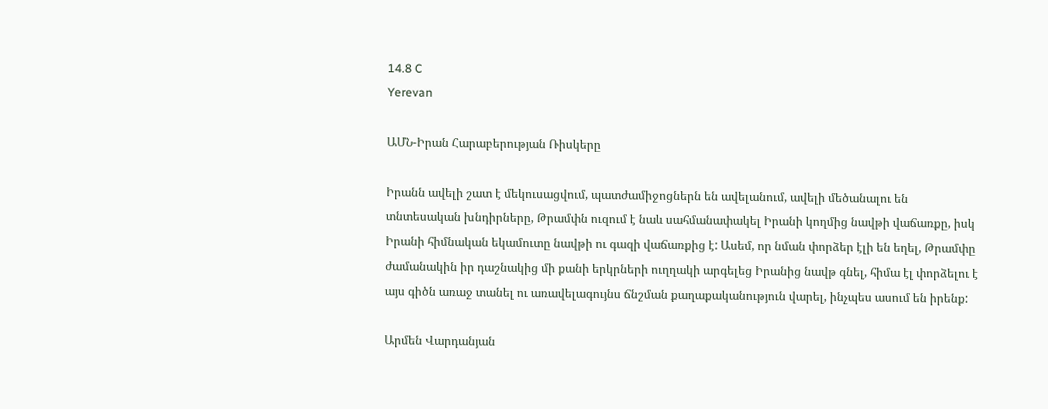14.8 C
Yerevan

ԱՄՆ-Իրան Հարաբերության Ռիսկերը

Իրանն ավելի շատ է մեկուսացվում, պատժամիջոցներն են ավելանում, ավելի մեծանալու են տնտեսական խնդիրները, Թրամփն ուզում է նաև սահմանափակել Իրանի կողմից նավթի վաճառքը, իսկ Իրանի հիմնական եկամուտը նավթի ու գազի վաճառքից է: Ասեմ, որ նման փորձեր էլի են եղել, Թրամփը ժամանակին իր դաշնակից մի քանի երկրների ուղղակի արգելեց Իրանից նավթ գնել, հիմա էլ փորձելու է այս գիծն առաջ տանել ու առավելագույնս ճնշման քաղաքականություն վարել, ինչպես ասում են իրենք:

Արմեն Վարդանյան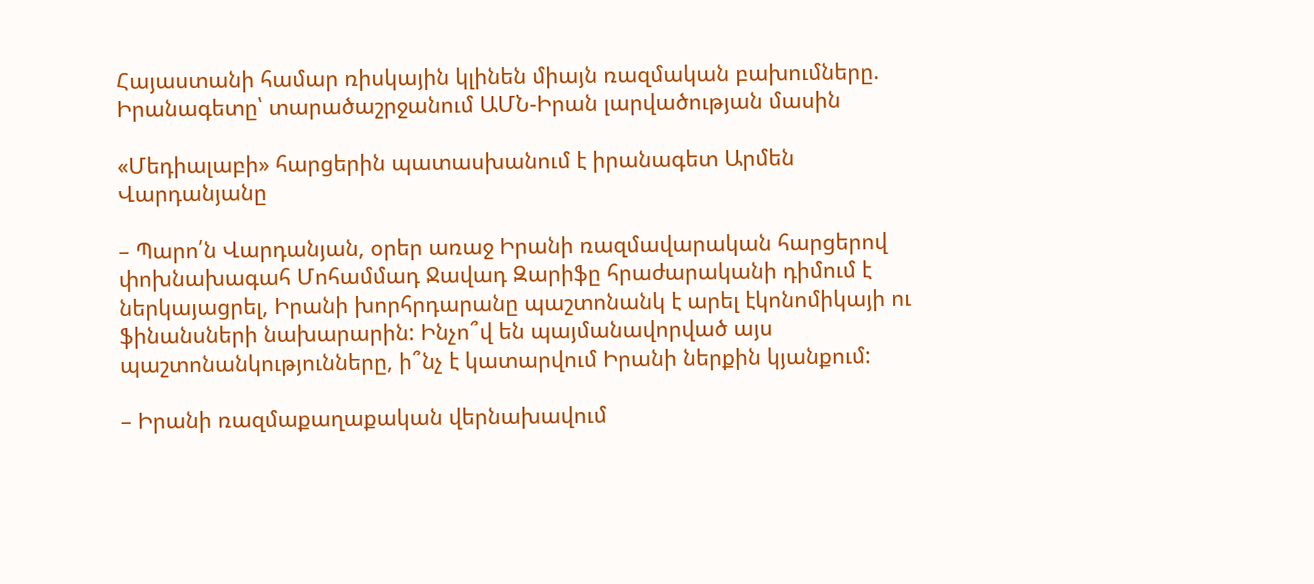Հայաստանի համար ռիսկային կլինեն միայն ռազմական բախումները. Իրանագետը՝ տարածաշրջանում ԱՄՆ-Իրան լարվածության մասին

«Մեդիալաբի» հարցերին պատասխանում է իրանագետ Արմեն Վարդանյանը

– Պարո՛ն Վարդանյան, օրեր առաջ Իրանի ռազմավարական հարցերով փոխնախագահ Մոհամմադ Ջավադ Զարիֆը հրաժարականի դիմում է ներկայացրել, Իրանի խորհրդարանը պաշտոնանկ է արել էկոնոմիկայի ու ֆինանսների նախարարին: Ինչո՞վ են պայմանավորված այս պաշտոնանկությունները, ի՞նչ է կատարվում Իրանի ներքին կյանքում:

– Իրանի ռազմաքաղաքական վերնախավում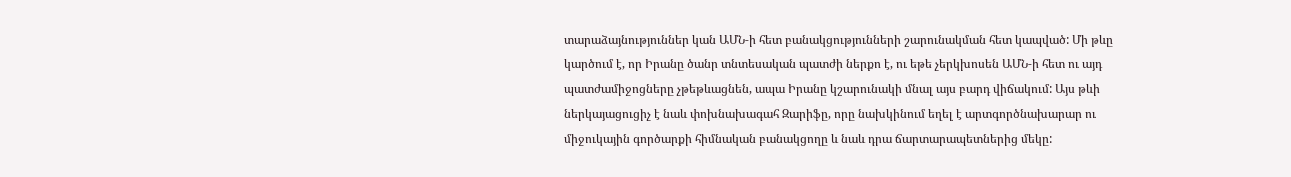տարաձայնություններ կան ԱՄՆ‑ի հետ բանակցությունների շարունակման հետ կապված: Մի թևը կարծում է, որ Իրանը ծանր տնտեսական պատժի ներքո է, ու եթե չերկխոսեն ԱՄՆ‑ի հետ ու այդ պատժամիջոցները չթեթևացնեն, ապա Իրանը կշարունակի մնալ այս բարդ վիճակում: Այս թևի ներկայացուցիչ է նաև փոխնախագահ Զարիֆը, որը նախկինում եղել է արտգործնախարար ու միջուկային գործարքի հիմնական բանակցողը և նաև դրա ճարտարապետներից մեկը: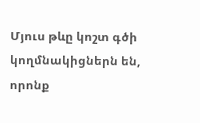Մյուս թևը կոշտ գծի կողմնակիցներն են, որոնք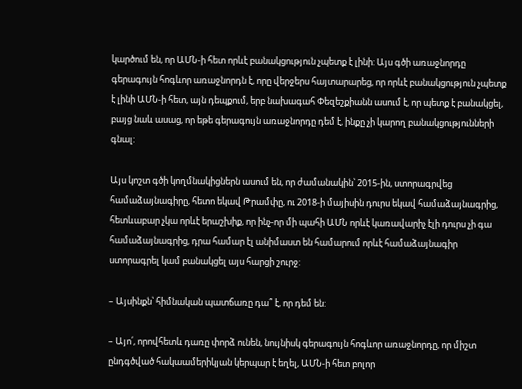կարծում են, որ ԱՄՆ‑ի հետ որևէ բանակցություն չպետք է լինի: Այս գծի առաջնորդը գերագույն հոգևոր առաջնորդն է, որը վերջերս հայտարարեց, որ որևէ բանակցություն չպետք է լինի ԱՄՆ‑ի հետ, այն դեպքում, երբ նախագահ Փեզեշքիանն ասում է, որ պետք է բանակցել, բայց նաև ասաց, որ եթե գերագույն առաջնորդը դեմ է, ինքը չի կարող բանակցությունների գնալ:

Այս կոշտ գծի կողմնակիցներն ասում են, որ ժամանակին՝ 2015-ին, ստորագրվեց համաձայնագիրը, հետո եկավ Թրամփը, ու 2018‑ի մայիսին դուրս եկավ համաձայնագրից, հետևաբար չկա որևէ երաշխիք, որ ինչ-որ մի պահի ԱՄՆ որևէ կառավարիչ էլի դուրս չի գա համաձայնագրից, դրա համար էլ անիմաստ են համարում որևէ համաձայնագիր ստորագրել կամ բանակցել այս հարցի շուրջ:

– Այսինքն՝ հիմնական պատճառը դա՞ է, որ դեմ են:

– Այո՛, որովհետև դառը փորձ ունեն, նույնիսկ գերագույն հոգևոր առաջնորդը, որ միշտ ընդգծված հակաամերիկյան կերպար է եղել, ԱՄՆ‑ի հետ բոլոր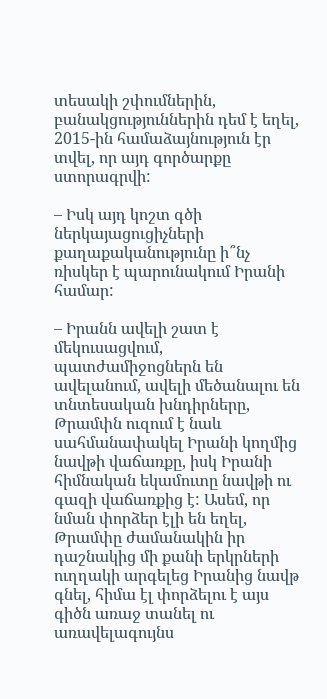տեսակի շփումներին, բանակցություններին դեմ է եղել, 2015-ին համաձայնություն էր տվել, որ այդ գործարքը ստորագրվի:

– Իսկ այդ կոշտ գծի ներկայացուցիչների քաղաքականությունը ի՞նչ ռիսկեր է պարունակում Իրանի համար:

– Իրանն ավելի շատ է մեկուսացվում, պատժամիջոցներն են ավելանում, ավելի մեծանալու են տնտեսական խնդիրները, Թրամփն ուզում է նաև սահմանափակել Իրանի կողմից նավթի վաճառքը, իսկ Իրանի հիմնական եկամուտը նավթի ու գազի վաճառքից է: Ասեմ, որ նման փորձեր էլի են եղել, Թրամփը ժամանակին իր դաշնակից մի քանի երկրների ուղղակի արգելեց Իրանից նավթ գնել, հիմա էլ փորձելու է այս գիծն առաջ տանել ու առավելագույնս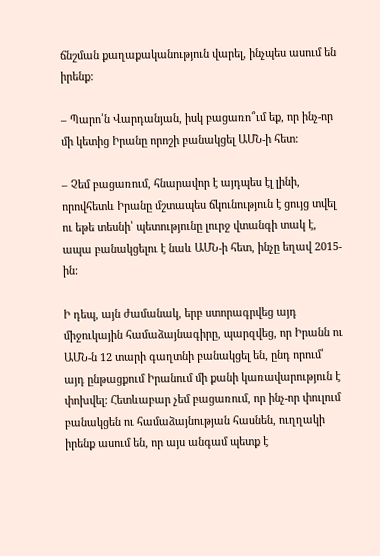ճնշման քաղաքականություն վարել, ինչպես ասում են իրենք:

– Պարո՛ն Վարդանյան, իսկ բացառո՞ւմ եք, որ ինչ-որ մի կետից Իրանը որոշի բանակցել ԱՄՆ‑ի հետ:

– Չեմ բացառում, հնարավոր է այդպես էլ լինի, որովհետև Իրանը մշտապես ճկունություն է ցույց տվել ու եթե տեսնի՝ պետությունը լուրջ վտանգի տակ է, ապա բանակցելու է նաև ԱՄՆ‑ի հետ, ինչը եղավ 2015-ին:

Ի դեպ, այն ժամանակ, երբ ստորագրվեց այդ միջուկային համաձայնագիրը, պարզվեց, որ Իրանն ու ԱՄՆ‑ն 12 տարի գաղտնի բանակցել են, ընդ որում՝ այդ ընթացքում Իրանում մի քանի կառավարություն է փոխվել: Հետևաբար չեմ բացառում, որ ինչ-որ փուլում բանակցեն ու համաձայնության հասնեն, ուղղակի իրենք ասում են, որ այս անգամ պետք է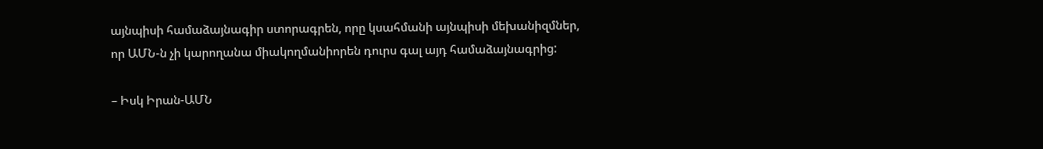այնպիսի համաձայնագիր ստորագրեն, որը կսահմանի այնպիսի մեխանիզմներ, որ ԱՄՆ‑ն չի կարողանա միակողմանիորեն դուրս գալ այդ համաձայնագրից:

– Իսկ Իրան-ԱՄՆ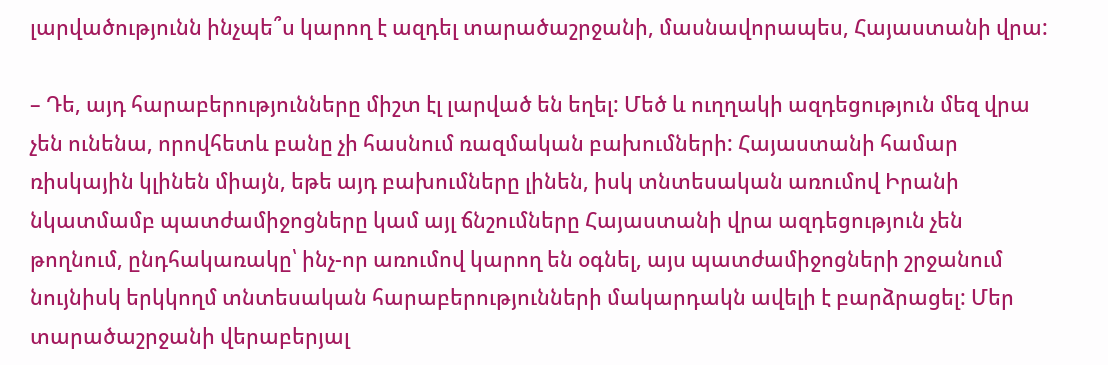լարվածությունն ինչպե՞ս կարող է ազդել տարածաշրջանի, մասնավորապես, Հայաստանի վրա:

– Դե, այդ հարաբերությունները միշտ էլ լարված են եղել: Մեծ և ուղղակի ազդեցություն մեզ վրա չեն ունենա, որովհետև բանը չի հասնում ռազմական բախումների: Հայաստանի համար ռիսկային կլինեն միայն, եթե այդ բախումները լինեն, իսկ տնտեսական առումով Իրանի նկատմամբ պատժամիջոցները կամ այլ ճնշումները Հայաստանի վրա ազդեցություն չեն թողնում, ընդհակառակը՝ ինչ-որ առումով կարող են օգնել, այս պատժամիջոցների շրջանում նույնիսկ երկկողմ տնտեսական հարաբերությունների մակարդակն ավելի է բարձրացել: Մեր տարածաշրջանի վերաբերյալ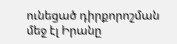ունեցած դիրքորոշման մեջ էլ Իրանը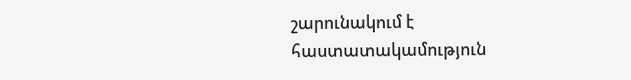շարունակում է հաստատակամություն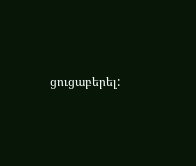ցուցաբերել: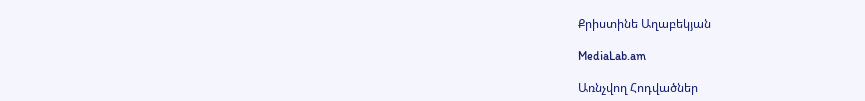Քրիստինե Աղաբեկյան

MediaLab.am

Առնչվող Հոդվածներ